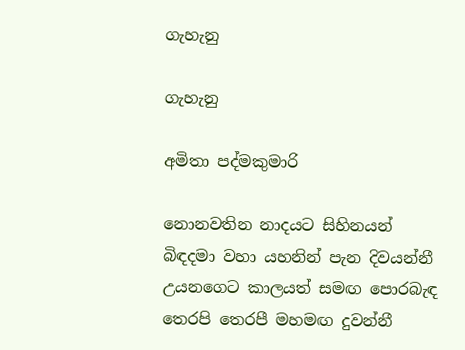ගැහැනු

ගැහැනු

අමිතා පද්මකුමාරි

නොනවතින නාදයට සිහිනයන් බිඳදමා වහා යහනින් පැන දිවයන්නී උයනගෙට කාලයත් සමඟ පොරබැඳ තෙරපි තෙරපී මහමඟ දුවන්නී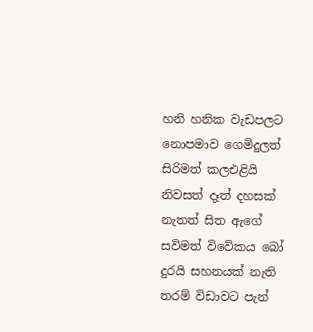හනි හනික වැඩපලට නොපමාව ගෙමිදුලත් සිරිමත් කලඑළියි නිවසත් දෑත් දහසක් නැතත් සිත ඇගේ සවිමත් විවේකය බෝ දුරයි සහනයක් නැති තරම් විඩාවට පැන්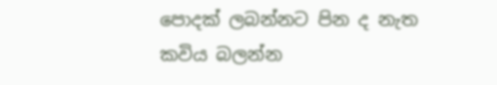පොදක් ලබන්නට පින ද නැත
කවිය බලන්න